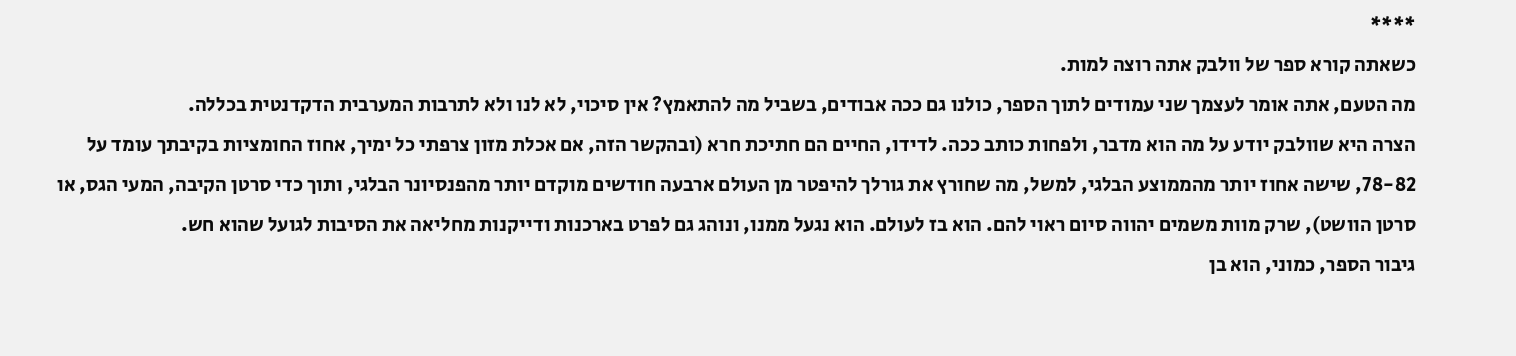****
כשאתה קורא ספר של וולבק אתה רוצה למות.
מה הטעם, אתה אומר לעצמך שני עמודים לתוך הספר, כולנו גם ככה אבודים, בשביל מה להתאמץ? אין סיכוי, לא לנו ולא לתרבות המערבית הדקדנטית בכללה.
הצרה היא שוולבק יודע על מה הוא מדבר, ולפחות כותב ככה. לדידו, החיים הם חתיכת חרא (ובהקשר הזה, אם אכלת מזון צרפתי כל ימיך, אחוז החומציות בקיבתך עומד על 78-82, שישה אחוז יותר מהממוצע הבלגי, למשל, מה שחורץ את גורלך להיפטר מן העולם ארבעה חודשים מוקדם יותר מהפנסיונר הבלגי, ותוך כדי סרטן הקיבה, המעי הגס, או סרטן הוושט), שרק מוות משמים יהווה סיום ראוי להם. הוא בז לעולם. הוא נגעל ממנו, ונוהג גם לפרט בארכנות ודייקנות מחליאה את הסיבות לגועל שהוא חש.
גיבור הספר, כמוני, הוא בן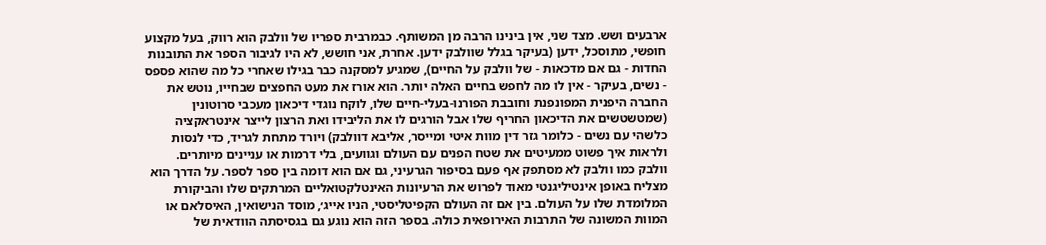ארבעים ושש. מצד שני, אין בינינו הרבה מן המשותף. כבמרבית ספריו של וולבק הוא רווק, בעל מקצוע חופשי, מתוסכל, ידען (בעיקר בגלל שוולבק ידען. אחרת, אני חושש, לא היו לגיבור הספר את התובנות החדות - גם אם מדכאות - של וולבק על החיים), שמגיע למסקנה כבר בגילו שאחרי כל מה שהוא פספס - נשים, בעיקר - אין לו מה לחפש בחיים האלה יותר. הוא אורז את מעט החפצים שבחייו, נוטש את החברה היפנית המפונפנת וחובבת הפורנו-בעלי-חיים שלו, לוקח נוגדי דיכאון מעכבי סרוטונין (שמטשטשים את הדיכאון החריף שלו אבל הורגים לו את הליבידו ואת הרצון לייצר אינטראקציה כלשהי עם נשים - כלומר גזר דין מוות איטי ומייסר, אליבא דוולבק) ויורד מתחת לגריד, כדי לנסות ולראות איך פשוט ממעיטים את שטח הפנים עם העולם וגוועים, בלי דרמות או עניינים מיותרים.
וולבק כמו וולבק לא מסתפק אף פעם בסיפור הגרעיני, גם אם הוא דומה בין ספר לספר. על הדרך הוא מצליח באופן אינטיליגנטי מאוד לפרוש את הרעיונות האינטלקטואליים המרתקים שלו והביקורת המלומדת שלו על העולם. בין אם זה העולם הקפיטליסטי, הניו אייג׳, מוסד הנישואין, האיסלאם או המוות המשונה של התרבות האירופאית כולה. בספר הזה הוא נוגע גם בגסיסתה הוודאית של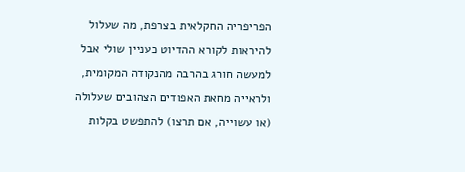הפריפריה החקלאית בצרפת, מה שעלול להיראות לקורא ההדיוט כעניין שולי אבל למעשה חורג בהרבה מהנקודה המקומית, ולראייה מחאת האפודים הצהובים שעלולה (או עשוייה, אם תרצו) להתפשט בקלות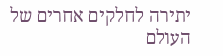יתירה לחלקים אחרים של העולם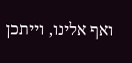ואף אלינו, וייתכן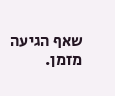שאף הגיעה מזמן.